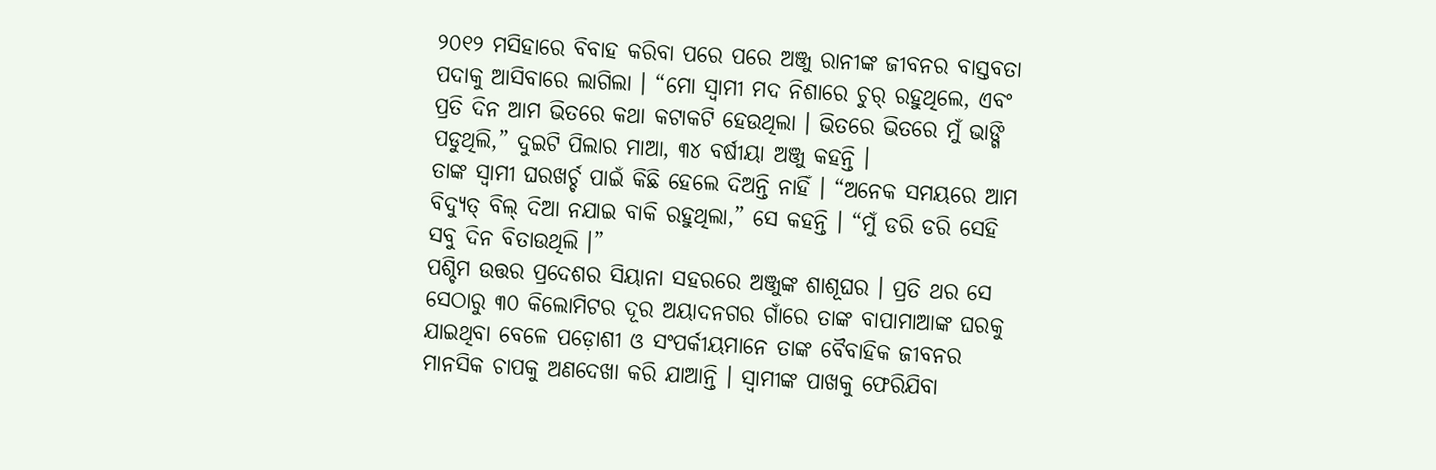୨୦୧୨ ମସିହାରେ ବିବାହ କରିବା ପରେ ପରେ ଅଞ୍ଜୁ ରାନୀଙ୍କ ଜୀବନର ବାସ୍ତବତା ପଦାକୁ ଆସିବାରେ ଲାଗିଲା । “ମୋ ସ୍ୱାମୀ ମଦ ନିଶାରେ ଚୁର୍ ରହୁଥିଲେ, ଏବଂ ପ୍ରତି ଦିନ ଆମ ଭିତରେ କଥା କଟାକଟି ହେଉଥିଲା । ଭିତରେ ଭିତରେ ମୁଁ ଭାଙ୍ଗି ପଡୁଥିଲି,” ଦୁଇଟି ପିଲାର ମାଆ, ୩୪ ବର୍ଷୀୟା ଅଞ୍ଜୁ କହନ୍ତି ।
ତାଙ୍କ ସ୍ୱାମୀ ଘରଖର୍ଚ୍ଚ ପାଇଁ କିଛି ହେଲେ ଦିଅନ୍ତି ନାହିଁ । “ଅନେକ ସମୟରେ ଆମ ବିଦ୍ୟୁତ୍ ବିଲ୍ ଦିଆ ନଯାଇ ବାକି ରହୁଥିଲା,” ସେ କହନ୍ତି । “ମୁଁ ଡରି ଡରି ସେହି ସବୁ ଦିନ ବିତାଉଥିଲି ।”
ପଶ୍ଚିମ ଉତ୍ତର ପ୍ରଦେଶର ସିୟାନା ସହରରେ ଅଞ୍ଜୁଙ୍କ ଶାଶୂଘର । ପ୍ରତି ଥର ସେ ସେଠାରୁ ୩୦ କିଲୋମିଟର ଦୂର ଅୟାଦନଗର ଗାଁରେ ତାଙ୍କ ବାପାମାଆଙ୍କ ଘରକୁ ଯାଇଥିବା ବେଳେ ପଡ଼ୋଶୀ ଓ ସଂପର୍କୀୟମାନେ ତାଙ୍କ ବୈବାହିକ ଜୀବନର ମାନସିକ ଚାପକୁ ଅଣଦେଖା କରି ଯାଆନ୍ତି । ସ୍ୱାମୀଙ୍କ ପାଖକୁ ଫେରିଯିବା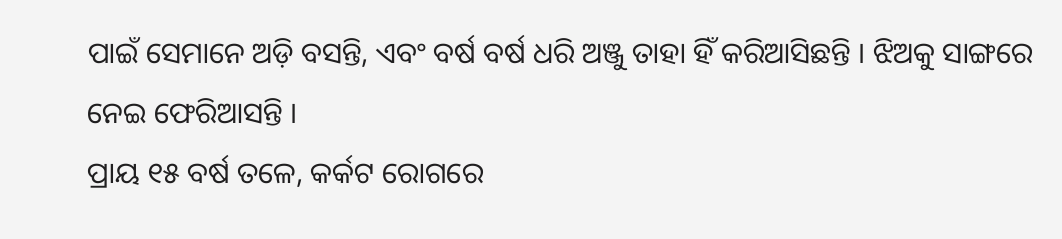ପାଇଁ ସେମାନେ ଅଡ଼ି ବସନ୍ତି, ଏବଂ ବର୍ଷ ବର୍ଷ ଧରି ଅଞ୍ଜୁ ତାହା ହିଁ କରିଆସିଛନ୍ତି । ଝିଅକୁ ସାଙ୍ଗରେ ନେଇ ଫେରିଆସନ୍ତି ।
ପ୍ରାୟ ୧୫ ବର୍ଷ ତଳେ, କର୍କଟ ରୋଗରେ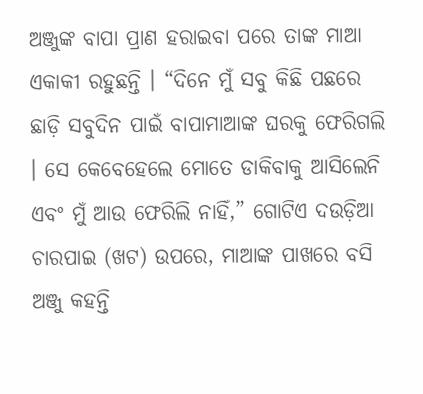ଅଞ୍ଜୁଙ୍କ ବାପା ପ୍ରାଣ ହରାଇବା ପରେ ତାଙ୍କ ମାଆ ଏକାକୀ ରହୁଛନ୍ତି । “ଦିନେ ମୁଁ ସବୁ କିଛି ପଛରେ ଛାଡ଼ି ସବୁଦିନ ପାଇଁ ବାପାମାଆଙ୍କ ଘରକୁ ଫେରିଗଲି । ସେ କେବେହେଲେ ମୋତେ ଡାକିବାକୁ ଆସିଲେନି ଏବଂ ମୁଁ ଆଉ ଫେରିଲି ନାହିଁ,” ଗୋଟିଏ ଦଉଡ଼ିଆ ଚାରପାଇ (ଖଟ) ଉପରେ, ମାଆଙ୍କ ପାଖରେ ବସି ଅଞ୍ଜୁ କହନ୍ତି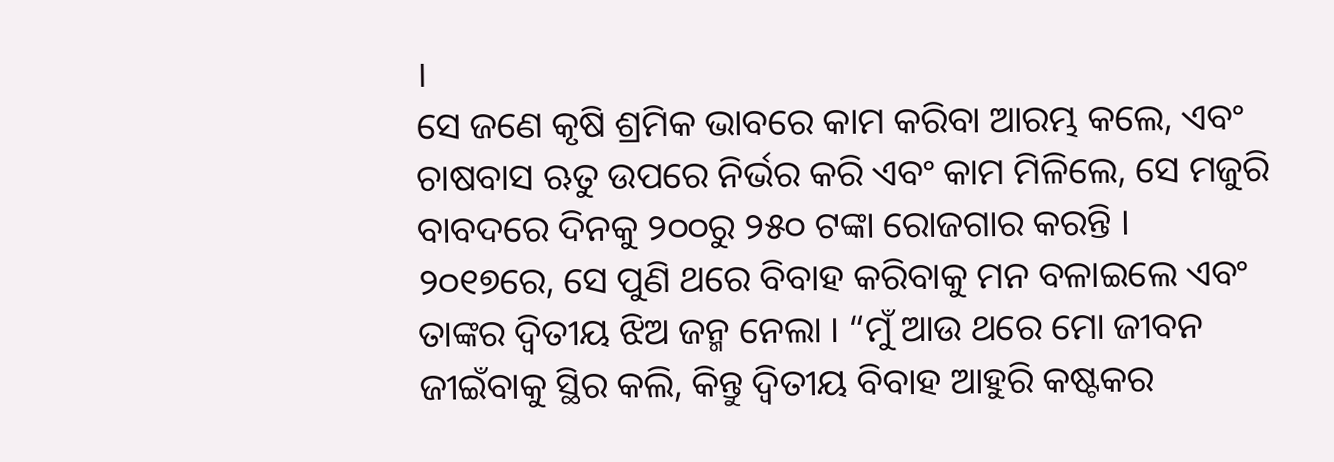।
ସେ ଜଣେ କୃଷି ଶ୍ରମିକ ଭାବରେ କାମ କରିବା ଆରମ୍ଭ କଲେ, ଏବଂ ଚାଷବାସ ଋତୁ ଉପରେ ନିର୍ଭର କରି ଏବଂ କାମ ମିଳିଲେ, ସେ ମଜୁରି ବାବଦରେ ଦିନକୁ ୨୦୦ରୁ ୨୫୦ ଟଙ୍କା ରୋଜଗାର କରନ୍ତି ।
୨୦୧୭ରେ, ସେ ପୁଣି ଥରେ ବିବାହ କରିବାକୁ ମନ ବଳାଇଲେ ଏବଂ ତାଙ୍କର ଦ୍ୱିତୀୟ ଝିଅ ଜନ୍ମ ନେଲା । “ମୁଁ ଆଉ ଥରେ ମୋ ଜୀବନ ଜୀଇଁବାକୁ ସ୍ଥିର କଲି, କିନ୍ତୁ ଦ୍ୱିତୀୟ ବିବାହ ଆହୁରି କଷ୍ଟକର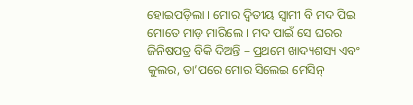ହୋଇପଡ଼ିଲା । ମୋର ଦ୍ୱିତୀୟ ସ୍ୱାମୀ ବି ମଦ ପିଇ ମୋତେ ମାଡ଼ ମାରିଲେ । ମଦ ପାଇଁ ସେ ଘରର ଜିନିଷପତ୍ର ବିକି ଦିଅନ୍ତି – ପ୍ରଥମେ ଖାଦ୍ୟଶସ୍ୟ ଏବଂ କୁଲର, ତା’ପରେ ମୋର ସିଲେଇ ମେସିନ୍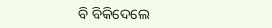ବି ବିକିଦେଲେ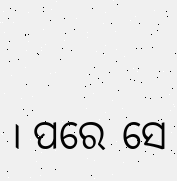। ପରେ ସେ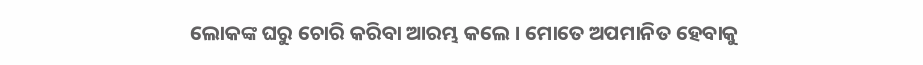ଲୋକଙ୍କ ଘରୁ ଚୋରି କରିବା ଆରମ୍ଭ କଲେ । ମୋତେ ଅପମାନିତ ହେବାକୁ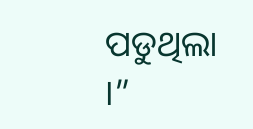ପଡୁଥିଲା ।”